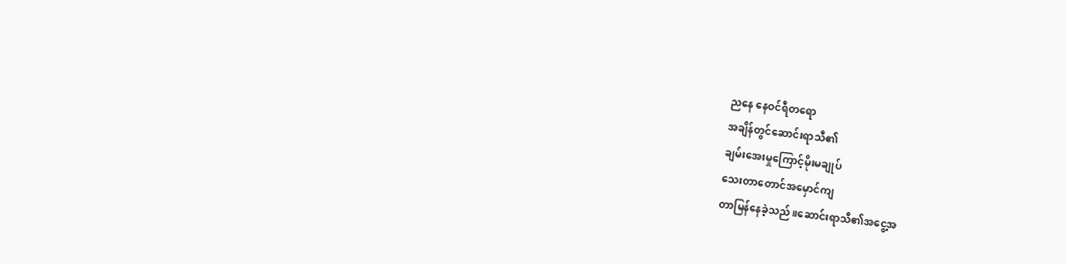ညနေ နေဝင်ရီတရော
အချိန်တွင်ဆောင်းရာသီ၏
ချမ်းအေးမှုကြောင့်မိုးမချုပ်
သေးတာတောင်အမှောင်ကျ
တာမြန်နေခဲ့သည်။ဆောင်းရာသီ၏အငွေ့အ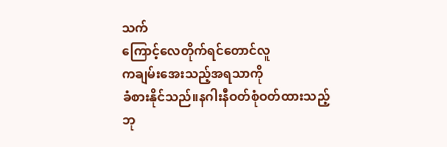သက်
ကြောင့်လေတိုက်ရင်တောင်လူ
ကချမ်းအေးသည့်အရသာကို
ခံစားနိုင်သည်။နဂါးနီဝတ်စုံဝတ်ထားသည့်
ဘု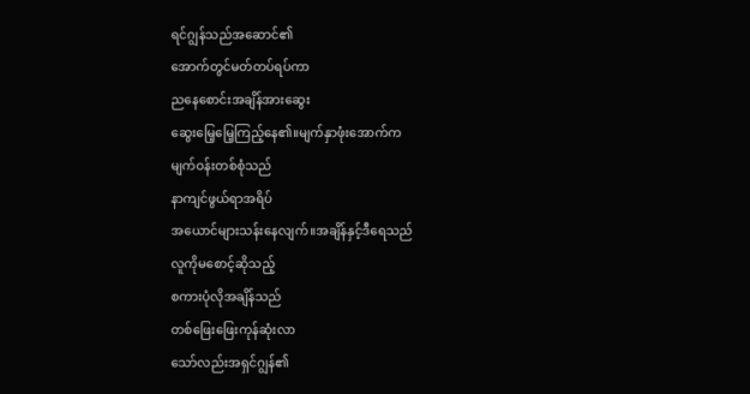ရင်ဂျွန်သည်အဆောင်၏
အောက်တွင်မတ်တပ်ရပ်ကာ
ညနေစောင်းအချိန်အားဆွေး
ဆွေးမြေ့မြေ့ကြည့်နေ၏။မျက်နှာဖုံးအောက်က
မျက်ဝန်းတစ်စုံသည်
နာကျင်ဖွယ်ရာအရိပ်
အယောင်များသန်းနေလျက်။အချိန်နှင့်ဒီရေသည်
လူကိုမစောင့်ဆိုသည့်
စကားပုံလိုအချိန်သည်
တစ်ဖြေးဖြေးကုန်ဆုံးလာ
သော်လည်းအရှင်ဂျွန်၏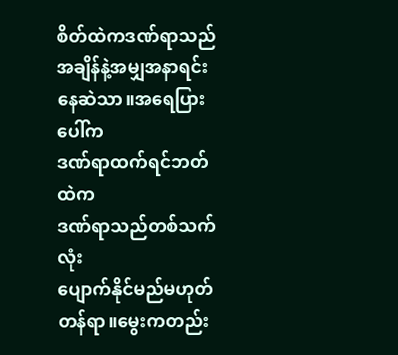စိတ်ထဲကဒဏ်ရာသည်
အချိန်နဲ့အမျှအနာရင်း
နေဆဲသာ။အရေပြားပေါ်က
ဒဏ်ရာထက်ရင်ဘတ်ထဲက
ဒဏ်ရာသည်တစ်သက်လုံး
ပျောက်နိုင်မည်မဟုတ်တန်ရာ။မွေးကတည်း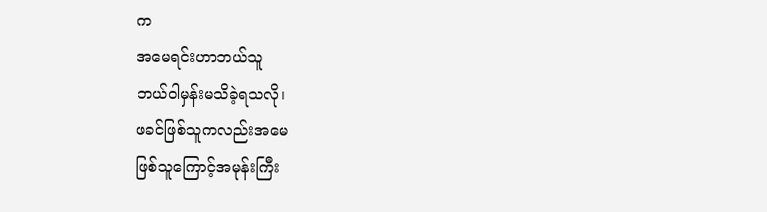က
အမေရင်းဟာဘယ်သူ
ဘယ်ဝါမှန်းမသိခဲ့ရသလို၊
ဖခင်ဖြစ်သူကလည်းအမေ
ဖြစ်သူကြောင့်အမုန်းကြီး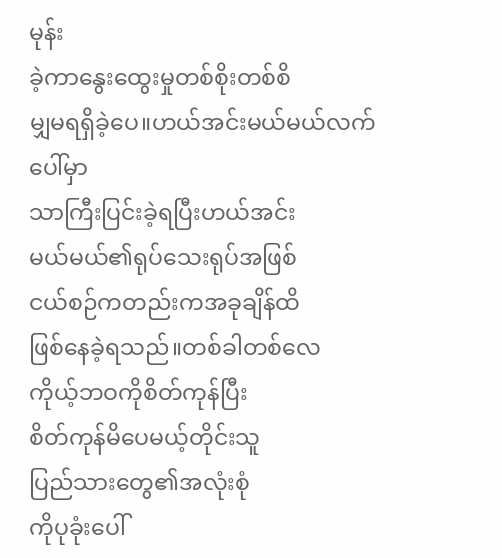မုန်း
ခဲ့ကာနွေးထွေးမှုတစ်စိုးတစ်စိ
မျှမရရှိခဲ့ပေ။ဟယ်အင်းမယ်မယ်လက်ပေါ်မှာ
သာကြီးပြင်းခဲ့ရပြီးဟယ်အင်း
မယ်မယ်၏ရုပ်သေးရုပ်အဖြစ်
ငယ်စဉ်ကတည်းကအခုချိန်ထိ
ဖြစ်နေခဲ့ရသည်။တစ်ခါတစ်လေ
ကိုယ့်ဘဝကိုစိတ်ကုန်ပြီး
စိတ်ကုန်မိပေမယ့်တိုင်းသူ
ပြည်သားတွေ၏အလုံးစုံ
ကိုပုခုံးပေါ်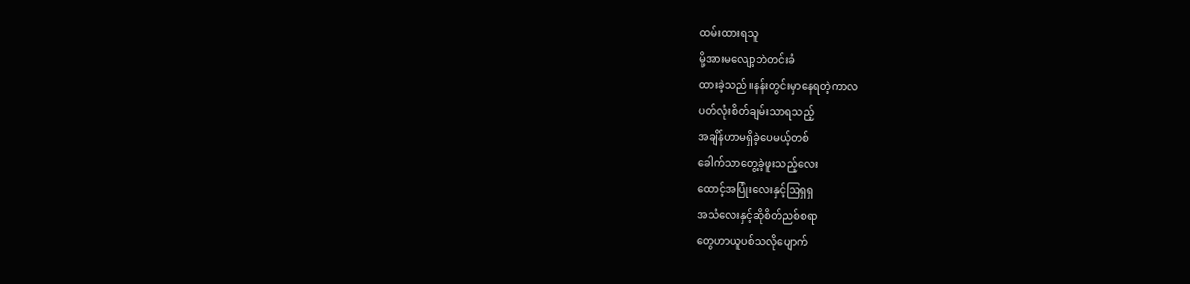ထမ်းထားရသူ
မို့အားမလျော့ဘဲတင်းခံ
ထားခဲ့သည်။နန်းတွင်းမှာနေရတဲ့ကာလ
ပတ်လုံးစိတ်ချမ်းသာရသည့်
အချိန်ဟာမရှိခဲ့ပေမယ့်တစ်
ခေါက်သာတွေ့ခဲ့ဖူးသည့်လေး
ထောင့်အပြုံးလေးနှင့်ဩရှရှ
အသံလေးနှင့်ဆိုစိတ်ညစ်စရာ
တွေဟာယူပစ်သလိုပျောက်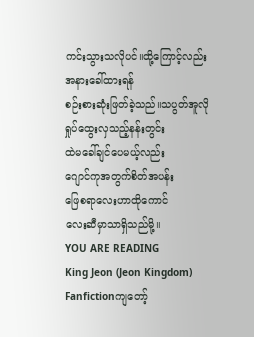ကင်းသွားသလိုပင်။ထို့ကြောင့်လည်း
အနားခေါ်ထားရန်
စဉ်းစားဆုံးဖြတ်ခဲ့သည်။သပွတ်အူလို
ရှုပ်ထွေးလှသည့်နန်းတွင်း
ထဲမခေါ်ချင်ပေမယ့်လည်း
ဂျောင်ကုအတွက်စိတ်အပန်း
ဖြေစရာလေးဟာထိုကောင်
လေးဆီမှာသာရှိသည်မို့။
YOU ARE READING
King Jeon (Jeon Kingdom)
Fanfictionကျတော့်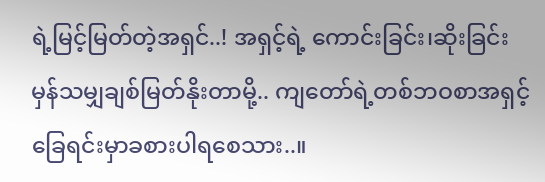ရဲ့မြင့်မြတ်တဲ့အရှင်..! အရှင့်ရဲ့ ကောင်းခြင်း၊ဆိုးခြင်းမှန်သမျှချစ်မြတ်နိုးတာမို့.. ကျတော်ရဲ့တစ်ဘဝစာအရှင့်ခြေရင်းမှာခစားပါရစေသား..။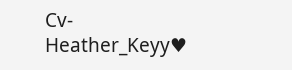Cv- Heather_Keyy♥